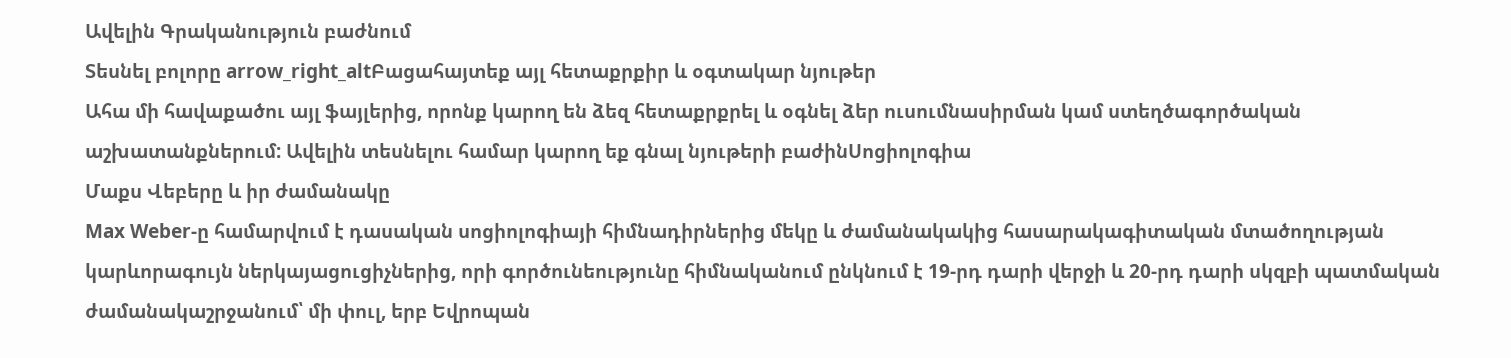Ավելին Գրականություն բաժնում
Տեսնել բոլորը arrow_right_altԲացահայտեք այլ հետաքրքիր և օգտակար նյութեր
Ահա մի հավաքածու այլ ֆայլերից, որոնք կարող են ձեզ հետաքրքրել և օգնել ձեր ուսումնասիրման կամ ստեղծագործական աշխատանքներում: Ավելին տեսնելու համար կարող եք գնալ նյութերի բաժինՍոցիոլոգիա
Մաքս Վեբերը և իր ժամանակը
Max Weber-ը համարվում է դասական սոցիոլոգիայի հիմնադիրներից մեկը և ժամանակակից հասարակագիտական մտածողության կարևորագույն ներկայացուցիչներից, որի գործունեությունը հիմնականում ընկնում է 19-րդ դարի վերջի և 20-րդ դարի սկզբի պատմական ժամանակաշրջանում՝ մի փուլ, երբ Եվրոպան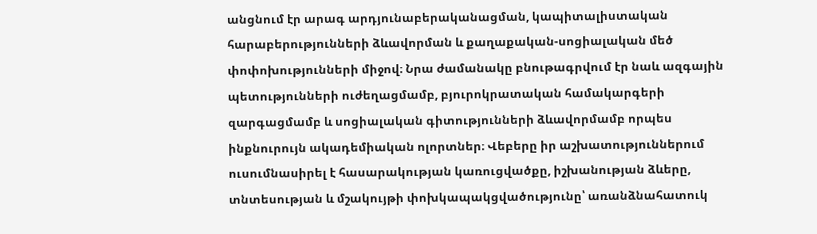անցնում էր արագ արդյունաբերականացման, կապիտալիստական հարաբերությունների ձևավորման և քաղաքական-սոցիալական մեծ փոփոխությունների միջով։ Նրա ժամանակը բնութագրվում էր նաև ազգային պետությունների ուժեղացմամբ, բյուրոկրատական համակարգերի զարգացմամբ և սոցիալական գիտությունների ձևավորմամբ որպես ինքնուրույն ակադեմիական ոլորտներ։ Վեբերը իր աշխատություններում ուսումնասիրել է հասարակության կառուցվածքը, իշխանության ձևերը, տնտեսության և մշակույթի փոխկապակցվածությունը՝ առանձնահատուկ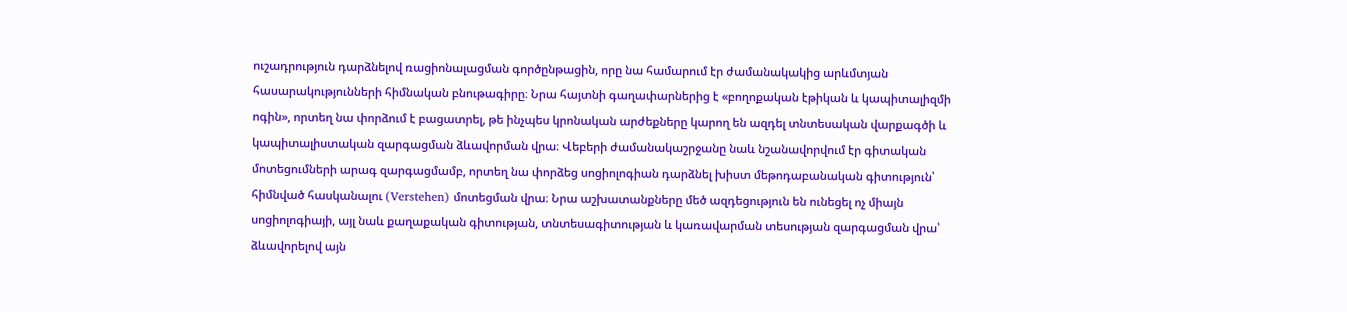ուշադրություն դարձնելով ռացիոնալացման գործընթացին, որը նա համարում էր ժամանակակից արևմտյան հասարակությունների հիմնական բնութագիրը։ Նրա հայտնի գաղափարներից է «բողոքական էթիկան և կապիտալիզմի ոգին», որտեղ նա փորձում է բացատրել, թե ինչպես կրոնական արժեքները կարող են ազդել տնտեսական վարքագծի և կապիտալիստական զարգացման ձևավորման վրա։ Վեբերի ժամանակաշրջանը նաև նշանավորվում էր գիտական մոտեցումների արագ զարգացմամբ, որտեղ նա փորձեց սոցիոլոգիան դարձնել խիստ մեթոդաբանական գիտություն՝ հիմնված հասկանալու (Verstehen) մոտեցման վրա։ Նրա աշխատանքները մեծ ազդեցություն են ունեցել ոչ միայն սոցիոլոգիայի, այլ նաև քաղաքական գիտության, տնտեսագիտության և կառավարման տեսության զարգացման վրա՝ ձևավորելով այն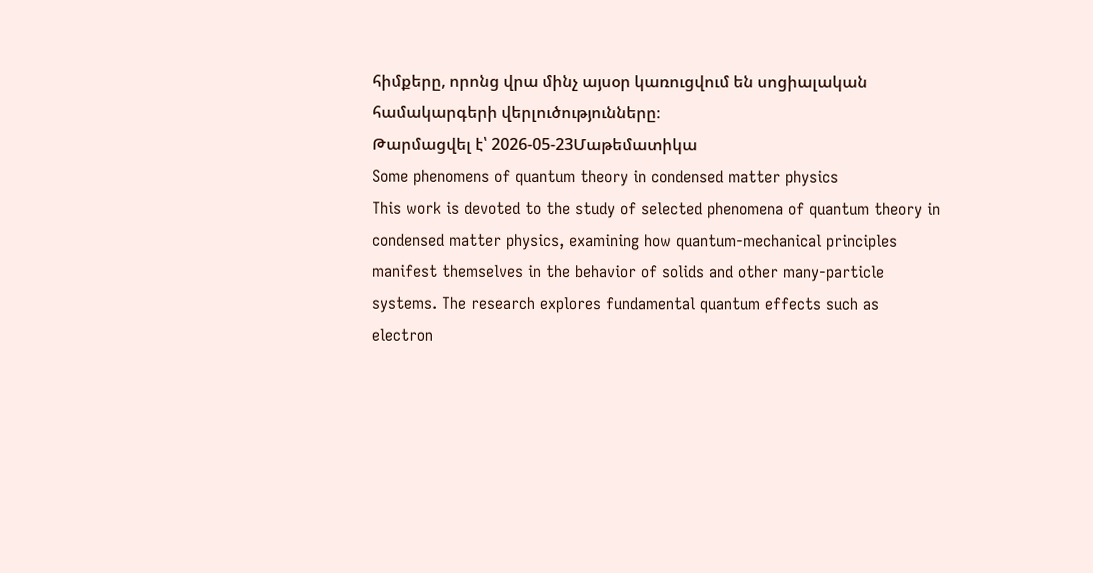հիմքերը, որոնց վրա մինչ այսօր կառուցվում են սոցիալական համակարգերի վերլուծությունները։
Թարմացվել է՝ 2026-05-23Մաթեմատիկա
Some phenomens of quantum theory in condensed matter physics
This work is devoted to the study of selected phenomena of quantum theory in condensed matter physics, examining how quantum-mechanical principles manifest themselves in the behavior of solids and other many-particle systems. The research explores fundamental quantum effects such as electron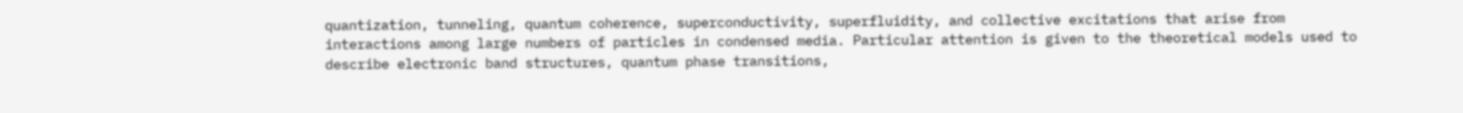quantization, tunneling, quantum coherence, superconductivity, superfluidity, and collective excitations that arise from interactions among large numbers of particles in condensed media. Particular attention is given to the theoretical models used to describe electronic band structures, quantum phase transitions,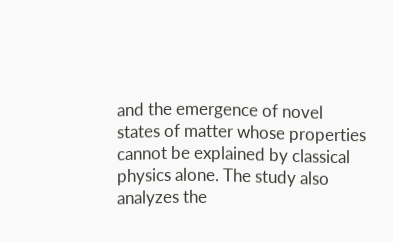and the emergence of novel states of matter whose properties cannot be explained by classical physics alone. The study also analyzes the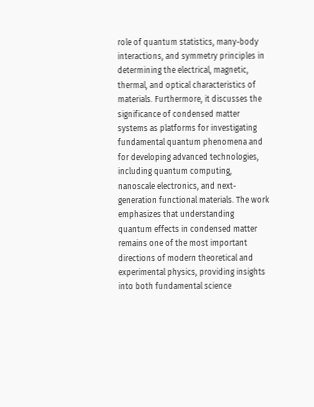role of quantum statistics, many-body interactions, and symmetry principles in determining the electrical, magnetic, thermal, and optical characteristics of materials. Furthermore, it discusses the significance of condensed matter systems as platforms for investigating fundamental quantum phenomena and for developing advanced technologies, including quantum computing, nanoscale electronics, and next-generation functional materials. The work emphasizes that understanding quantum effects in condensed matter remains one of the most important directions of modern theoretical and experimental physics, providing insights into both fundamental science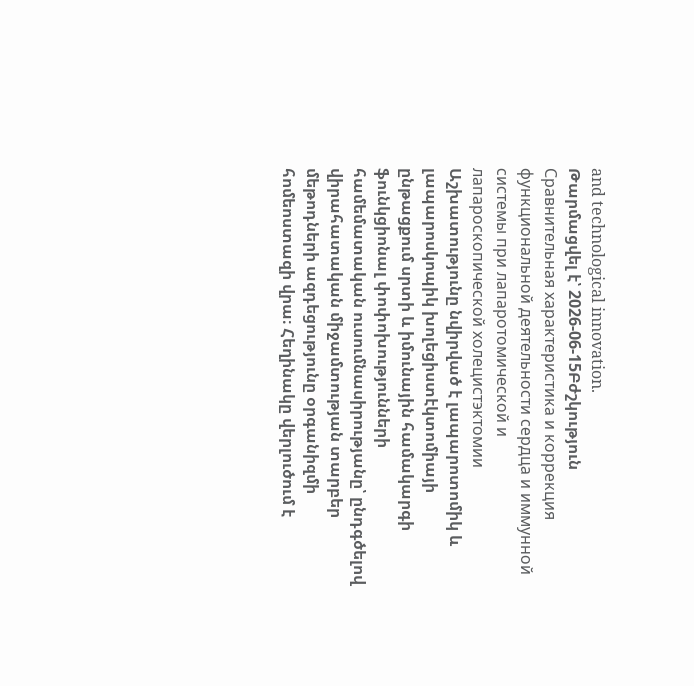and technological innovation.
Թարմացվել է՝ 2026-06-15Բժշկություն
Сравнительная характеристика и коррекция функциональной деятельности сердца и иммунной системы при лапаротомической и лапароскопической холецистэктомии
Աշխատությունը նվիրված է լապարոտոմիկ և լապարոսկոպիկ խոլեցիստէկտոմիայի ընթացքում սրտի և իմունային համակարգի ֆունկցիոնալ փոփոխությունների համեմատական ուսումնասիրությանը՝ ընդգծելով վիրահատական միջամտության տարբեր մեթոդների ազդեցությունը օրգանիզմի հոմեոստազի վրա։ Հեղինակը վերլուծում է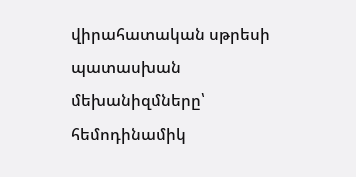վիրահատական սթրեսի պատասխան մեխանիզմները՝ հեմոդինամիկ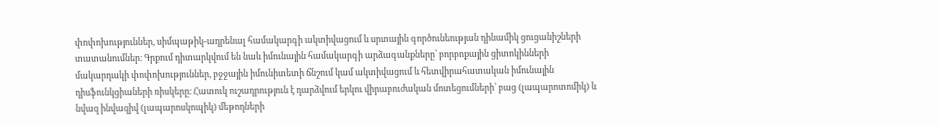փոփոխություններ, սիմպաթիկ-ադրենալ համակարգի ակտիվացում և սրտային գործունեության դինամիկ ցուցանիշների տատանումներ։ Գրքում դիտարկվում են նաև իմունային համակարգի արձագանքները՝ բորբոքային ցիտոկինների մակարդակի փոփոխություններ, բջջային իմունիտետի ճնշում կամ ակտիվացում և հետվիրահատական իմունային դիսֆունկցիաների ռիսկերը։ Հատուկ ուշադրություն է դարձվում երկու վիրաբուժական մոտեցումների՝ բաց (լապարոտոմիկ) և նվազ ինվազիվ (լապարոսկոպիկ) մեթոդների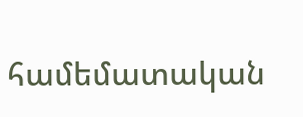համեմատական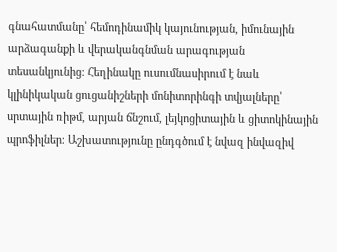գնահատմանը՝ հեմոդինամիկ կայունության, իմունային արձագանքի և վերականգնման արագության տեսանկյունից։ Հեղինակը ուսումնասիրում է նաև կլինիկական ցուցանիշների մոնիտորինգի տվյալները՝ սրտային ռիթմ, արյան ճնշում, լեյկոցիտային և ցիտոկինային պրոֆիլներ։ Աշխատությունը ընդգծում է նվազ ինվազիվ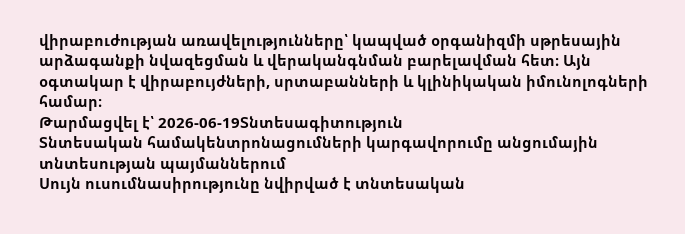վիրաբուժության առավելությունները՝ կապված օրգանիզմի սթրեսային արձագանքի նվազեցման և վերականգնման բարելավման հետ։ Այն օգտակար է վիրաբույժների, սրտաբանների և կլինիկական իմունոլոգների համար։
Թարմացվել է՝ 2026-06-19Տնտեսագիտություն
Տնտեսական համակենտրոնացումների կարգավորումը անցումային տնտեսության պայմաններում
Սույն ուսումնասիրությունը նվիրված է տնտեսական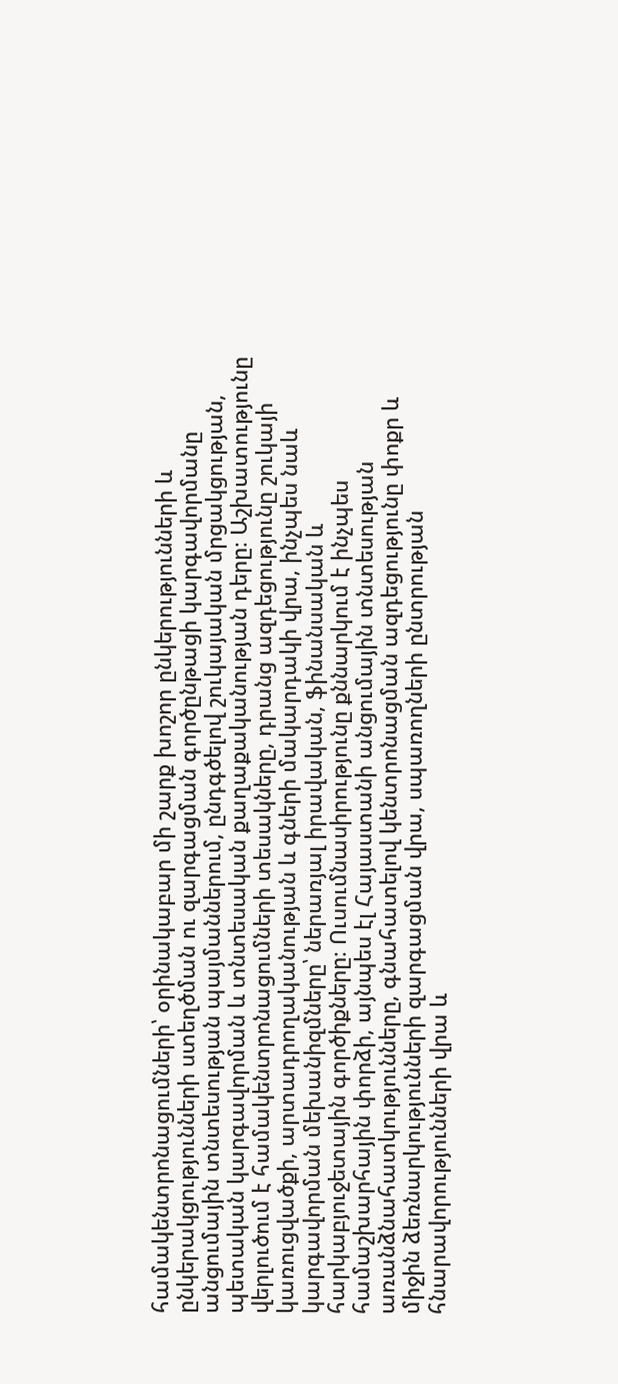համակենտրոնացումների՝ օրինակաբար մի շարք խոշոր ընկերությունների և ընկերակցությունների ստեղծման ու զարգացման գործընթացի կարգավորմանը անցումային տնտեսության պայմաններում, ընդգծելով շուկայական մրցակցության, պետական կարգավորման և տնտեսական քաղաքականության դերը։ Աշխատությունը վերլուծում է համակենտրոնացումների տեսակները, դրանց ազդեցությունը շուկայի կառուցվածքի, արտադրողականության և գների մակարդակի վրա, ինչպես նաև կարգավորման մեխանիզմները՝ ներառյալ իրավական, ֆինանսական և հարկաբյուջետային գործիքները։ Ուսումնասիրությունը քննարկում է ինչպես համաշխարհային փորձի, այնպես էլ Հայաստանի անցումային տնտեսության առանձնահատկությունները, գնահատելով կենտրոնացման ազդեցությունը փոքր և միջին ձեռնարկությունների զարգացման վրա, սպառողների ընտրության հնարավորությունների վրա և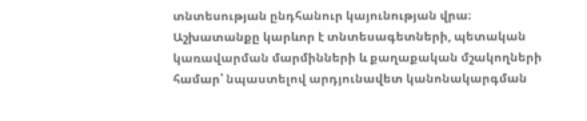տնտեսության ընդհանուր կայունության վրա։ Աշխատանքը կարևոր է տնտեսագետների, պետական կառավարման մարմինների և քաղաքական մշակողների համար՝ նպաստելով արդյունավետ կանոնակարգման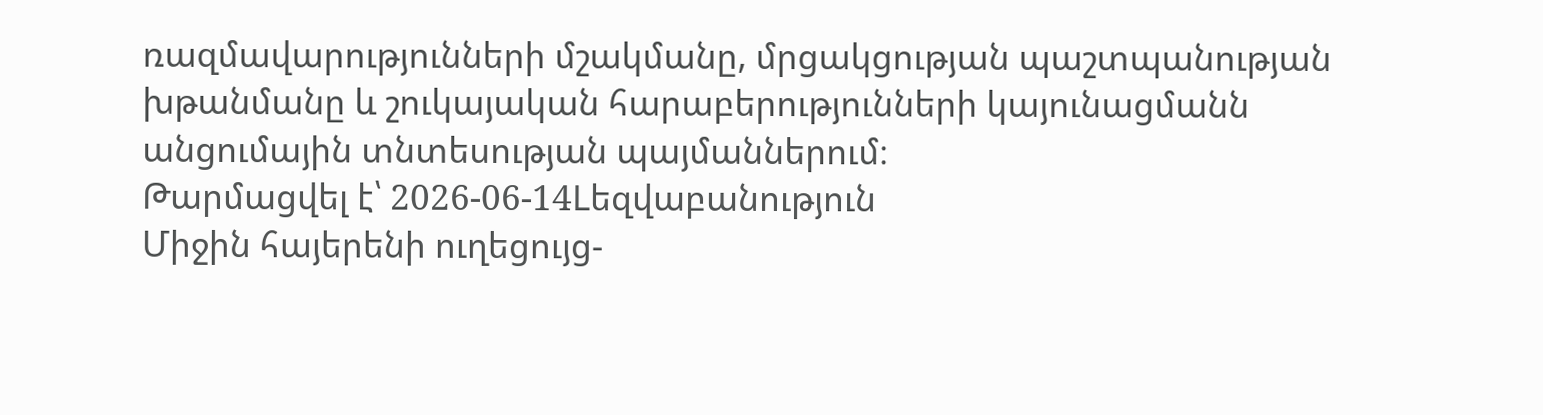ռազմավարությունների մշակմանը, մրցակցության պաշտպանության խթանմանը և շուկայական հարաբերությունների կայունացմանն անցումային տնտեսության պայմաններում։
Թարմացվել է՝ 2026-06-14Lեզվաբանություն
Միջին հայերենի ուղեցույց-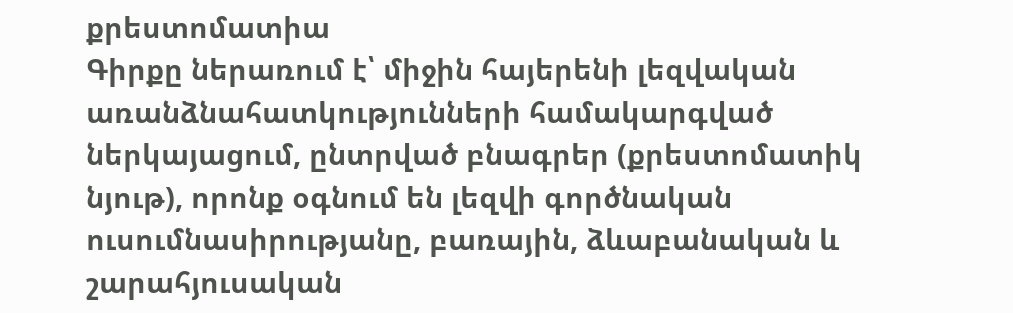քրեստոմատիա
Գիրքը ներառում է՝ միջին հայերենի լեզվական առանձնահատկությունների համակարգված ներկայացում, ընտրված բնագրեր (քրեստոմատիկ նյութ), որոնք օգնում են լեզվի գործնական ուսումնասիրությանը, բառային, ձևաբանական և շարահյուսական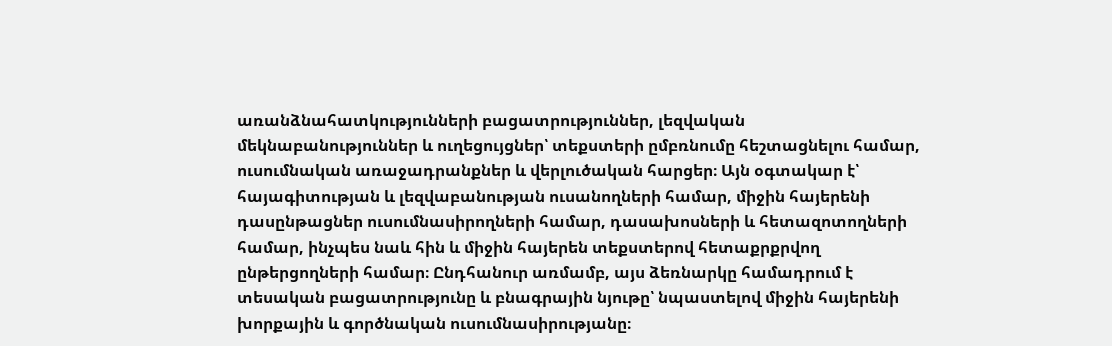առանձնահատկությունների բացատրություններ, լեզվական մեկնաբանություններ և ուղեցույցներ՝ տեքստերի ըմբռնումը հեշտացնելու համար, ուսումնական առաջադրանքներ և վերլուծական հարցեր։ Այն օգտակար է՝ հայագիտության և լեզվաբանության ուսանողների համար, միջին հայերենի դասընթացներ ուսումնասիրողների համար, դասախոսների և հետազոտողների համար, ինչպես նաև հին և միջին հայերեն տեքստերով հետաքրքրվող ընթերցողների համար։ Ընդհանուր առմամբ, այս ձեռնարկը համադրում է տեսական բացատրությունը և բնագրային նյութը՝ նպաստելով միջին հայերենի խորքային և գործնական ուսումնասիրությանը։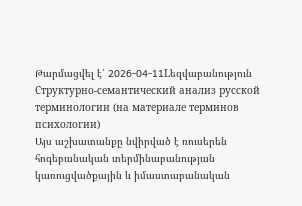Թարմացվել է՝ 2026-04-11Lեզվաբանություն
Структурно-семантический анализ русской терминологии (на материале терминов психологии)
Այս աշխատանքը նվիրված է ռուսերեն հոգեբանական տերմինաբանության կառուցվածքային և իմաստաբանական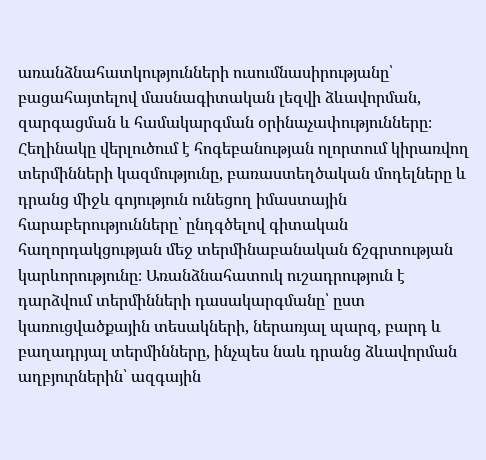առանձնահատկությունների ուսումնասիրությանը՝ բացահայտելով մասնագիտական լեզվի ձևավորման, զարգացման և համակարգման օրինաչափությունները։ Հեղինակը վերլուծում է հոգեբանության ոլորտում կիրառվող տերմինների կազմությունը, բառաստեղծական մոդելները և դրանց միջև գոյություն ունեցող իմաստային հարաբերությունները՝ ընդգծելով գիտական հաղորդակցության մեջ տերմինաբանական ճշգրտության կարևորությունը։ Առանձնահատուկ ուշադրություն է դարձվում տերմինների դասակարգմանը՝ ըստ կառուցվածքային տեսակների, ներառյալ պարզ, բարդ և բաղադրյալ տերմինները, ինչպես նաև դրանց ձևավորման աղբյուրներին՝ ազգային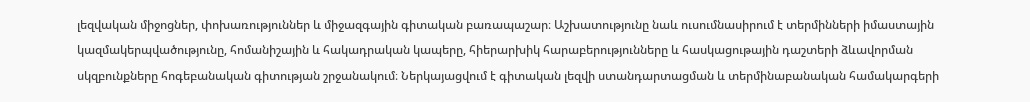լեզվական միջոցներ, փոխառություններ և միջազգային գիտական բառապաշար։ Աշխատությունը նաև ուսումնասիրում է տերմինների իմաստային կազմակերպվածությունը, հոմանիշային և հակադրական կապերը, հիերարխիկ հարաբերությունները և հասկացութային դաշտերի ձևավորման սկզբունքները հոգեբանական գիտության շրջանակում։ Ներկայացվում է գիտական լեզվի ստանդարտացման և տերմինաբանական համակարգերի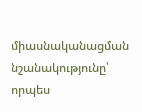միասնականացման նշանակությունը՝ որպես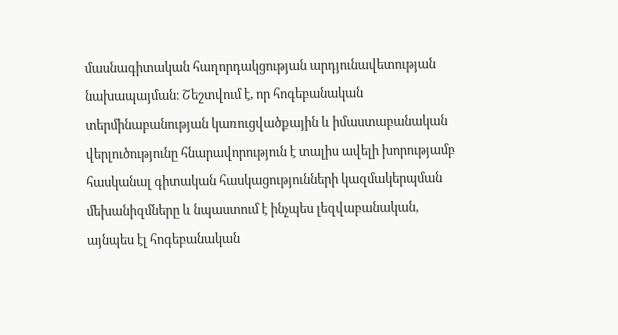մասնագիտական հաղորդակցության արդյունավետության նախապայման։ Շեշտվում է, որ հոգեբանական տերմինաբանության կառուցվածքային և իմաստաբանական վերլուծությունը հնարավորություն է տալիս ավելի խորությամբ հասկանալ գիտական հասկացությունների կազմակերպման մեխանիզմները և նպաստում է ինչպես լեզվաբանական, այնպես էլ հոգեբանական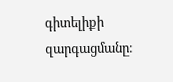գիտելիքի զարգացմանը։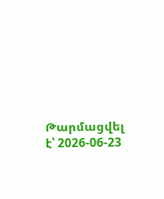Թարմացվել է՝ 2026-06-23